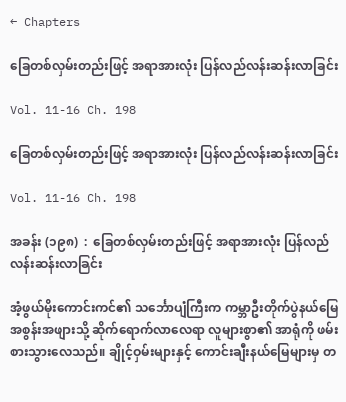← Chapters

ခြေတစ်လှမ်းတည်းဖြင့် အရာအားလုံး ပြန်လည်လန်းဆန်းလာခြင်း

Vol. 11-16 Ch. 198

ခြေတစ်လှမ်းတည်းဖြင့် အရာအားလုံး ပြန်လည်လန်းဆန်းလာခြင်း

Vol. 11-16 Ch. 198

အခန်း (၁၉၈)  :  ခြေတစ်လှမ်းတည်းဖြင့် အရာအားလုံး ပြန်လည်လန်းဆန်းလာခြင်း

အံ့ဖွယ်မိုးကောင်းကင်၏ သင်္ဘောပျံကြီးက ကမ္ဘာဦးတိုက်ပွဲနယ်မြေ အစွန်းအဖျားသို့ ဆိုက်ရောက်လာလေရာ လူများစွာ၏ အာရုံကို ဖမ်းစားသွားလေသည်။ ချိုင့်ဝှမ်းများနှင့် ကောင်းချီးနယ်မြေများမှ တ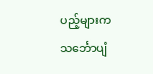ပည့်များက သင်္ဘောပျံ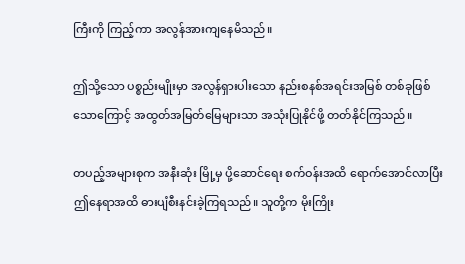ကြီးကို ကြည့်ကာ အလွန်အားကျနေမိသည်။

ဤသို့သော ပစ္စည်းမျိုးမှာ အလွန်ရှားပါးသော နည်းစနစ်အရင်းအမြစ် တစ်ခုဖြစ်သောကြောင့် အထွတ်အမြတ်မြေများသာ အသုံးပြုနိုင်ဖို့ တတ်နိုင်ကြသည်။

တပည့်အများစုက အနီးဆုံး မြို့မှ ပို့ဆောင်ရေး စက်ဝန်းအထိ ရောက်အောင်လာပြီး ဤနေရာအထိ ဓားပျံစီးနင်းခဲ့ကြရသည်။ သူတို့က မိုးကြိုး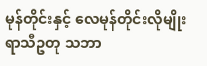မုန်တိုင်းနှင့် လေမုန်တိုင်းလိုမျိုး  ရာသီဥတု သဘာ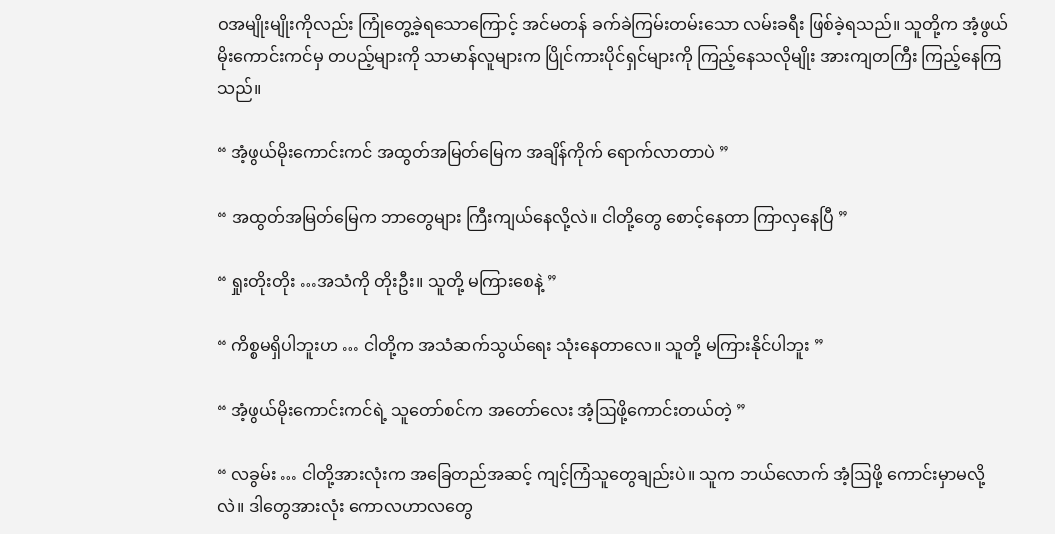ဝအမျိုးမျိုးကိုလည်း ကြုံတွေ့ခဲ့ရသောကြောင့် အင်မတန် ခက်ခဲကြမ်းတမ်းသော လမ်းခရီး ဖြစ်ခဲ့ရသည်။ သူတို့က အံ့ဖွယ်မိုးကောင်းကင်မှ တပည့်များကို သာမာန်လူများက ပြိုင်ကားပိုင်ရှင်များကို ကြည့်နေသလိုမျိုး အားကျတကြီး ကြည့်နေကြသည်။

“ အံ့ဖွယ်မိုးကောင်းကင် အထွတ်အမြတ်မြေက အချိန်ကိုက် ရောက်လာတာပဲ ”

“ အထွတ်အမြတ်မြေက ဘာတွေများ ကြီးကျယ်နေလို့လဲ။ ငါတို့တွေ စောင့်နေတာ ကြာလှနေပြီ ”

“ ရှုးတိုးတိုး …အသံကို တိုးဦး။ သူတို့ မကြားစေနဲ့ ”

“ ကိစ္စမရှိပါဘူးဟ … ငါတို့က အသံဆက်သွယ်ရေး သုံးနေတာလေ။ သူတို့ မကြားနိုင်ပါဘူး ”

“ အံ့ဖွယ်မိုးကောင်းကင်ရဲ့ သူတော်စင်က အတော်လေး အံ့ဩဖို့ကောင်းတယ်တဲ့ ”

“ လခွမ်း … ငါတို့အားလုံးက အခြေတည်အဆင့် ကျင့်ကြံသူတွေချည်းပဲ။ သူက ဘယ်လောက် အံ့ဩဖို့ ကောင်းမှာမလို့လဲ။ ဒါတွေအားလုံး ကောလဟာလတွေ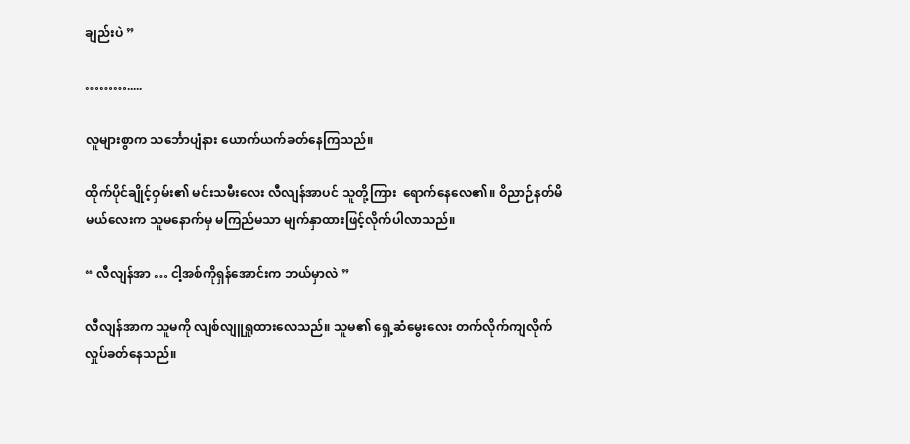ချည်းပဲ ”

……….....

လူများစွာက သင်္ဘောပျံနား ယောက်ယက်ခတ်နေကြသည်။

ထိုက်ပိုင်ချိုင့်ဝှမ်း၏ မင်းသမီးလေး လီလျန်အာပင် သူတို့ကြား  ရောက်နေလေ၏။ ဝိညာဉ်နတ်မိမယ်လေးက သူမနောက်မှ မကြည်မသာ မျက်နှာထားဖြင့်လိုက်ပါလာသည်။

“ လီလျန်အာ … ငါ့အစ်ကိုရှန်အောင်းက ဘယ်မှာလဲ ”

လီလျန်အာက သူမကို လျစ်လျူရှုထားလေသည်။ သူမ၏ ရှေ့ဆံမွေးလေး တက်လိုက်ကျလိုက် လှုပ်ခတ်နေသည်။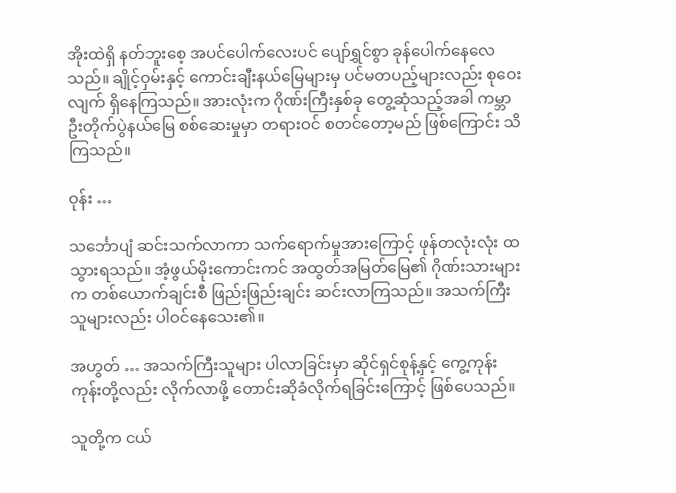အိုးထဲရှိ နတ်ဘူးစေ့ အပင်ပေါက်လေးပင် ပျော်ရွှင်စွာ ခုန်ပေါက်နေလေသည်။ ချိုင့်ဝှမ်းနှင့် ကောင်းချီးနယ်မြေများမှ ပင်မတပည့်များလည်း စုဝေးလျက် ရှိနေကြသည်။ အားလုံးက ဂိုဏ်းကြီးနှစ်ခု တွေ့ဆုံသည့်အခါ ကမ္ဘာဦးတိုက်ပွဲနယ်မြေ စစ်ဆေးမှုမှာ တရားဝင် စတင်တော့မည် ဖြစ်ကြောင်း သိကြသည်။

ဝုန်း …

သင်္ဘောပျံ ဆင်းသက်လာကာ သက်ရောက်မှုအားကြောင့် ဖုန်တလုံးလုံး ထသွားရသည်။ အံ့ဖွယ်မိုးကောင်းကင် အထွတ်အမြတ်မြေ၏ ဂိုဏ်းသားများက တစ်ယောက်ချင်းစီ ဖြည်းဖြည်းချင်း ဆင်းလာကြသည်။ အသက်ကြီးသူများလည်း ပါဝင်နေသေး၏။

အဟွတ် … အသက်ကြီးသူများ ပါလာခြင်းမှာ ဆိုင်ရှင်စုန့်နှင့် ကွေ့ကုန်းကုန်းတို့လည်း လိုက်လာဖို့ တောင်းဆိုခံလိုက်ရခြင်းကြောင့် ဖြစ်ပေသည်။

သူတို့က ငယ်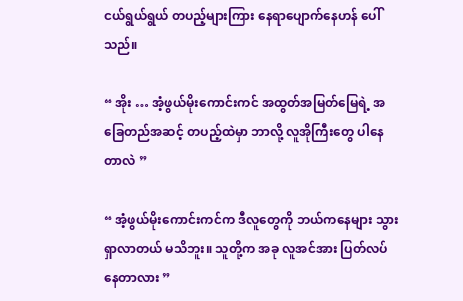ငယ်ရွယ်ရွယ် တပည့်များကြား နေရာပျောက်နေဟန် ပေါ်သည်။

“ အိုး … အံ့ဖွယ်မိုးကောင်းကင် အထွတ်အမြတ်မြေရဲ့ အခြေတည်အဆင့် တပည့်ထဲမှာ ဘာလို့ လူအိုကြီးတွေ ပါနေတာလဲ ”

“ အံ့ဖွယ်မိုးကောင်းကင်က ဒီလူတွေကို ဘယ်ကနေများ သွားရှာလာတယ် မသိဘူး။ သူတို့က အခု လူအင်အား ပြတ်လပ်နေတာလား ”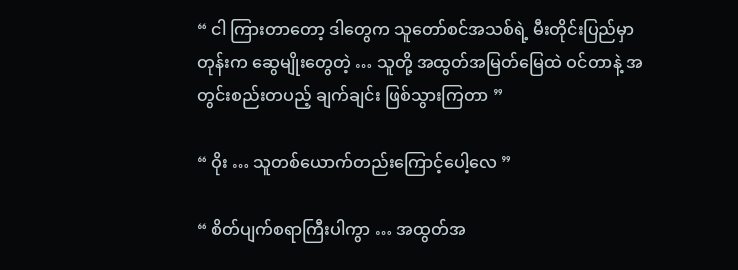“ ငါ ကြားတာတော့ ဒါတွေက သူတော်စင်အသစ်ရဲ့ မီးတိုင်းပြည်မှာတုန်းက ဆွေမျိုးတွေတဲ့ … သူတို့ အထွတ်အမြတ်မြေထဲ ဝင်တာနဲ့ အတွင်းစည်းတပည့် ချက်ချင်း ဖြစ်သွားကြတာ ”

“ ဝိုး … သူတစ်ယောက်တည်းကြောင့်ပေါ့လေ ”

“ စိတ်ပျက်စရာကြီးပါကွာ … အထွတ်အ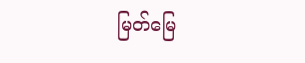မြတ်မြေ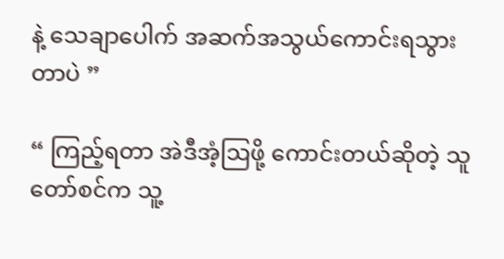နဲ့ သေချာပေါက် အဆက်အသွယ်ကောင်းရသွားတာပဲ ”

“ ကြည့်ရတာ အဲဒီအံ့ဩဖို့ ကောင်းတယ်ဆိုတဲ့ သူတော်စင်က သူ့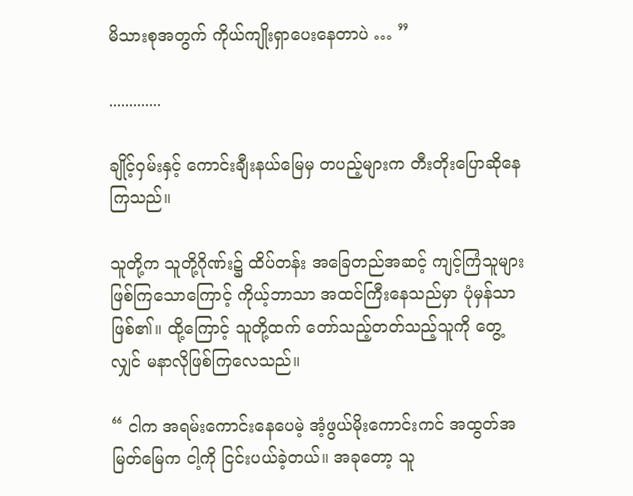မိသားစုအတွက် ကိုယ်ကျိုးရှာပေးနေတာပဲ … ”

.............

ချိုင့်ဝှမ်းနှင့် ကောင်းချီးနယ်မြေမှ တပည့်များက တီးတိုးပြောဆိုနေကြသည်။

သူတို့က သူတို့ဂိုဏ်း၌ ထိပ်တန်း အခြေတည်အဆင့် ကျင့်ကြံသူများ ဖြစ်ကြသောကြောင့် ကိုယ့်ဘာသာ အထင်ကြီးနေသည်မှာ ပုံမှန်သာ ဖြစ်၏။ ထို့ကြောင့် သူတို့ထက် တော်သည့်တတ်သည့်သူကို တွေ့လျှင် မနာလိုဖြစ်ကြလေသည်။

“ ငါက အရမ်းကောင်းနေပေမဲ့ အံ့ဖွယ်မိုးကောင်းကင် အထွတ်အမြတ်မြေက ငါ့ကို ငြင်းပယ်ခဲ့တယ်။ အခုတော့ သူ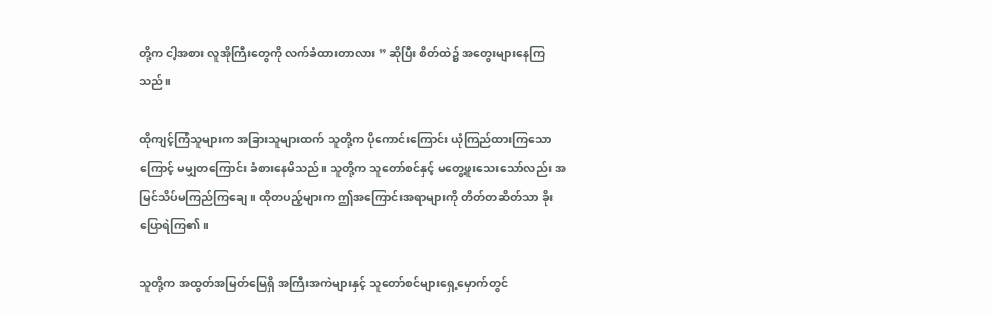တို့က ငါ့အစား လူအိုကြီးတွေကို လက်ခံထားတာလား ” ဆိုပြီး စိတ်ထဲ၌ အတွေးများနေကြသည်။

ထိုကျင့်ကြံသူများက အခြားသူများထက် သူတို့က ပိုကောင်းကြောင်း ယုံကြည်ထားကြသောကြောင့် မမျှတကြောင်း ခံစားနေမိသည်။ သူတို့က သူတော်စင်နှင့် မတွေ့ဖူးသေးသော်လည်း အမြင်သိပ်မကြည်ကြချေ။ ထိုတပည့်များက ဤအကြောင်းအရာများကို တိတ်တဆိတ်သာ ခိုးပြောရဲကြ၏။

သူတို့က အထွတ်အမြတ်မြေရှိ အကြီးအကဲများနှင့် သူတော်စင်များရှေ့မှောက်တွင်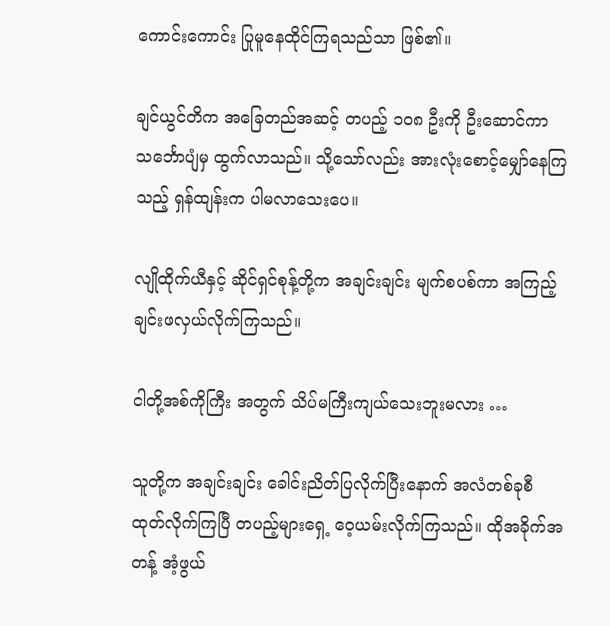ကောင်းကောင်း ပြုမူနေထိုင်ကြရသည်သာ ဖြစ်၏။

ချင်ယွင်တိက အခြေတည်အဆင့် တပည့် ၁၀၈ ဦးကို ဦးဆောင်ကာ သင်္ဘောပျံမှ ထွက်လာသည်။ သို့သော်လည်း အားလုံးစောင့်မျှော်နေကြသည့် ရှန်ထျန်းက ပါမလာသေးပေ။

လျိုထိုက်ယီနှင့် ဆိုင်ရှင်စုန့်တို့က အချင်းချင်း မျက်စပစ်ကာ အကြည့်ချင်းဖလှယ်လိုက်ကြသည်။

ငါတို့အစ်ကိုကြီး အတွက် သိပ်မကြီးကျယ်သေးဘူးမလား …

သူတို့က အချင်းချင်း ခေါင်းညိတ်ပြလိုက်ပြီးနောက် အလံတစ်ခုစီ ထုတ်လိုက်ကြပြီ တပည့်များရှေ့ ဝေ့ယမ်းလိုက်ကြသည်။ ထိုအခိုက်အတန့် အံ့ဖွယ်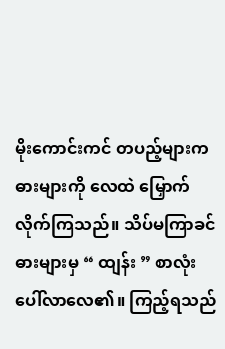မိုးကောင်းကင် တပည့်များက ဓားများကို လေထဲ မြှောက်လိုက်ကြသည်။ သိပ်မကြာခင် ဓားများမှ “ ထျန်း ” စာလုံး ပေါ်လာလေ၏။ ကြည့်ရသည်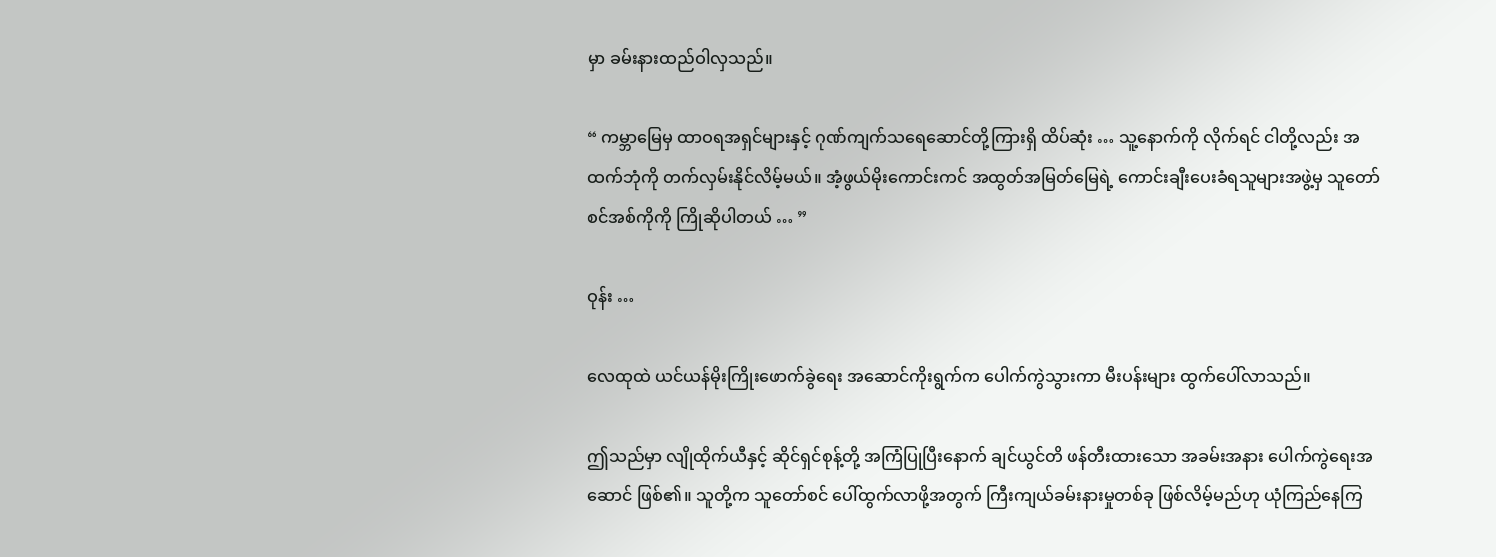မှာ ခမ်းနားထည်ဝါလှသည်။

“ ကမ္ဘာမြေမှ ထာဝရအရှင်များနှင့် ဂုဏ်ကျက်သရေဆောင်တို့ကြားရှိ ထိပ်ဆုံး … သူ့နောက်ကို လိုက်ရင် ငါတို့လည်း အထက်ဘုံကို တက်လှမ်းနိုင်လိမ့်မယ်။ အံ့ဖွယ်မိုးကောင်းကင် အထွတ်အမြတ်မြေရဲ့ ကောင်းချီးပေးခံရသူများအဖွဲ့မှ သူတော်စင်အစ်ကိုကို ကြိုဆိုပါတယ် … ”

ဝုန်း …

လေထုထဲ ယင်ယန်မိုးကြိုးဖောက်ခွဲရေး အဆောင်ကိုးရွက်က ပေါက်ကွဲသွားကာ မီးပန်းများ ထွက်ပေါ်လာသည်။

ဤသည်မှာ လျိုထိုက်ယီနှင့် ဆိုင်ရှင်စုန့်တို့ အကြံပြုပြီးနောက် ချင်ယွင်တိ ဖန်တီးထားသော အခမ်းအနား ပေါက်ကွဲရေးအဆောင် ဖြစ်၏။ သူတို့က သူတော်စင် ပေါ်ထွက်လာဖို့အတွက် ကြီးကျယ်ခမ်းနားမှုတစ်ခု ဖြစ်လိမ့်မည်ဟု ယုံကြည်နေကြ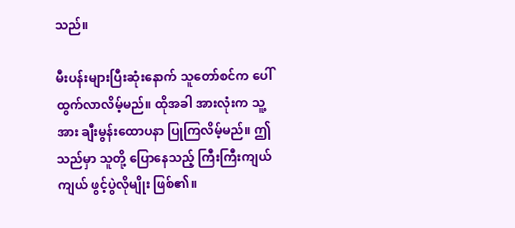သည်။

မီးပန်းများပြီးဆုံးနောက် သူတော်စင်က ပေါ်ထွက်လာလိမ့်မည်။ ထိုအခါ အားလုံးက သူ့အား ချီးမွန်းထောပနာ ပြုကြလိမ့်မည်။ ဤသည်မှာ သူတို့ ပြောနေသည့် ကြီးကြီးကျယ်ကျယ် ဖွင့်ပွဲလိုမျိုး ဖြစ်၏။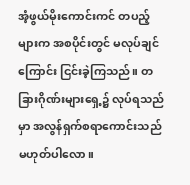အံ့ဖွယ်မိုးကောင်းကင် တပည့်များက အစပိုင်းတွင် မလုပ်ချင်ကြောင်း ငြင်းခဲ့ကြသည်။ တခြားဂိုဏ်းများရှေ့၌ လုပ်ရသည်မှာ အလွန်ရှက်စရာကောင်းသည် မဟုတ်ပါလော။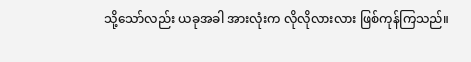သို့သော်လည်း ယခုအခါ အားလုံးက လိုလိုလားလား ဖြစ်ကုန်ကြသည်။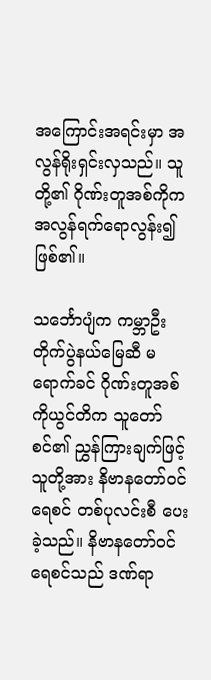အကြောင်းအရင်းမှာ အလွန်ရိုးရှင်းလှသည်။ သူတို့၏ ဂိုဏ်းတူအစ်ကိုက အလွန်ရက်ရောလွန်း၍ ဖြစ်၏။

သင်္ဘောပျံက ကမ္ဘာဦးတိုက်ပွဲနယ်မြေဆီ မရောက်ခင် ဂိုဏ်းတူအစ်ကိုယွင်တိက သူတော်စင်၏ ညွှန်ကြားချက်ဖြင့် သူတို့အား နိဗာနတော်ဝင်ရေစင် တစ်ပုလင်းစီ ပေးခဲ့သည်။ နိဗာနတော်ဝင်ရေစင်သည် ဒဏ်ရာ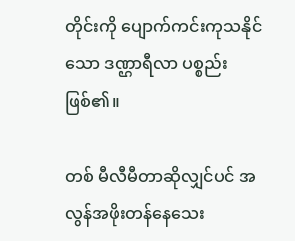တိုင်းကို ပျောက်ကင်းကုသနိုင်သော ဒဏ္ဌာရီလာ ပစ္စည်းဖြစ်၏။

တစ် မီလီမီတာဆိုလျှင်ပင် အလွန်အဖိုးတန်နေသေး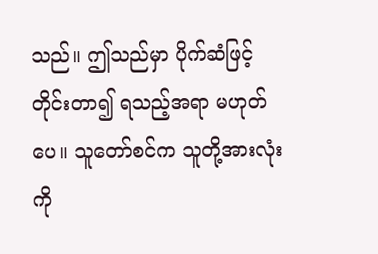သည်။ ဤသည်မှာ ပိုက်ဆံဖြင့် တိုင်းတာ၍ ရသည့်အရာ မဟုတ်ပေ။ သူတော်စင်က သူတို့အားလုံးကို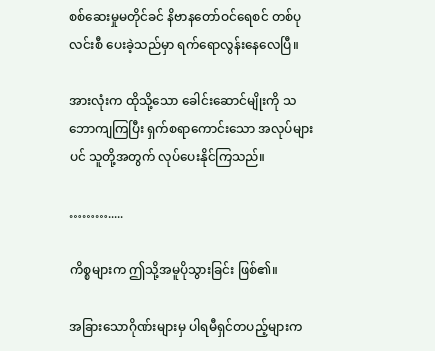စစ်ဆေးမှုမတိုင်ခင် နိဗာနတော်ဝင်ရေစင် တစ်ပုလင်းစီ ပေးခဲ့သည်မှာ ရက်ရောလွန်းနေလေပြီ။

အားလုံးက ထိုသို့သော ခေါင်းဆောင်မျိုးကို သဘောကျကြပြီး ရှက်စရာကောင်းသော အလုပ်များပင် သူတို့အတွက် လုပ်ပေးနိုင်ကြသည်။

……….....

ကိစ္စများက ဤသို့အမူပိုသွားခြင်း ဖြစ်၏။

အခြားသောဂိုဏ်းများမှ ပါရမီရှင်တပည့်များက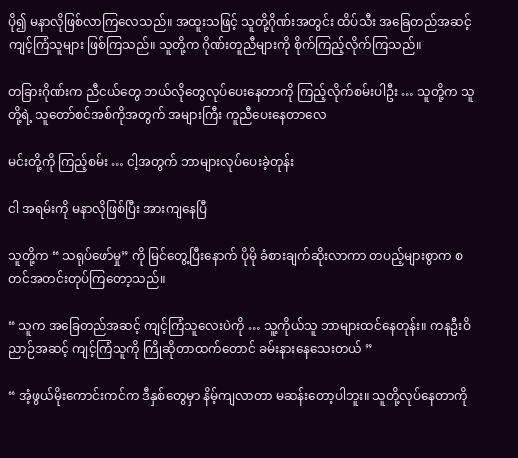ပို၍ မနာလိုဖြစ်လာကြလေသည်။ အထူးသဖြင့် သူတို့ဂိုဏ်းအတွင်း ထိပ်သီး အခြေတည်အဆင့် ကျင့်ကြံသူများ ဖြစ်ကြသည်။ သူတို့က ဂိုဏ်းတူညီများကို စိုက်ကြည့်လိုက်ကြသည်။

တခြားဂိုဏ်းက ညီငယ်တွေ ဘယ်လိုတွေလုပ်ပေးနေတာကို ကြည့်လိုက်စမ်းပါဦး … သူတို့က သူတို့ရဲ့ သူတော်စင်အစ်ကိုအတွက် အများကြီး ကူညီပေးနေတာလေ

မင်းတို့ကို ကြည့်စမ်း … ငါ့အတွက် ဘာများလုပ်ပေးခဲ့တုန်း

ငါ အရမ်းကို မနာလိုဖြစ်ပြီး အားကျနေပြီ

သူတို့က “ သရုပ်ဖော်မှု” ကို မြင်တွေ့ပြီးနောက် ပိုမို ခံစားချက်ဆိုးလာကာ တပည့်များစွာက စတင်အတင်းတုပ်ကြတော့သည်။

“ သူက အခြေတည်အဆင့် ကျင့်ကြံသူလေးပဲကို … သူ့ကိုယ်သူ ဘာများထင်နေတုန်း။ ကနဦးဝိညာဉ်အဆင့် ကျင့်ကြံသူကို ကြိုဆိုတာထက်တောင် ခမ်းနားနေသေးတယ် ”

“ အံ့ဖွယ်မိုးကောင်းကင်က ဒီနှစ်တွေမှာ နိမ့်ကျလာတာ မဆန်းတော့ပါဘူး။ သူတို့လုပ်နေတာကို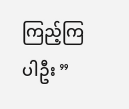ကြည့်ကြပါဦး ”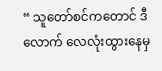“ သူတော်စင်ကတောင် ဒီလောက် လေလုံးထွားနေမှ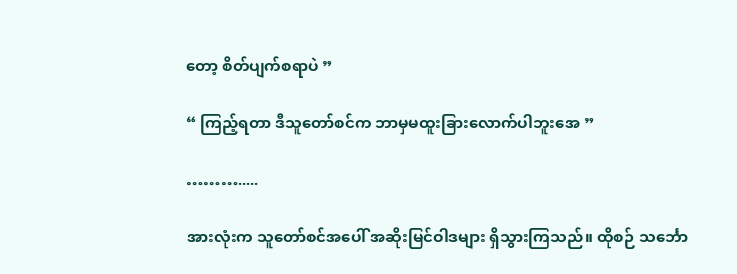တော့ စိတ်ပျက်စရာပဲ ”

“ ကြည့်ရတာ ဒီသူတော်စင်က ဘာမှမထူးခြားလောက်ပါဘူးအေ ”

……….....

အားလုံးက သူတော်စင်အပေါ် အဆိုးမြင်ဝါဒများ ရှိသွားကြသည်။ ထိုစဉ် သင်္ဘော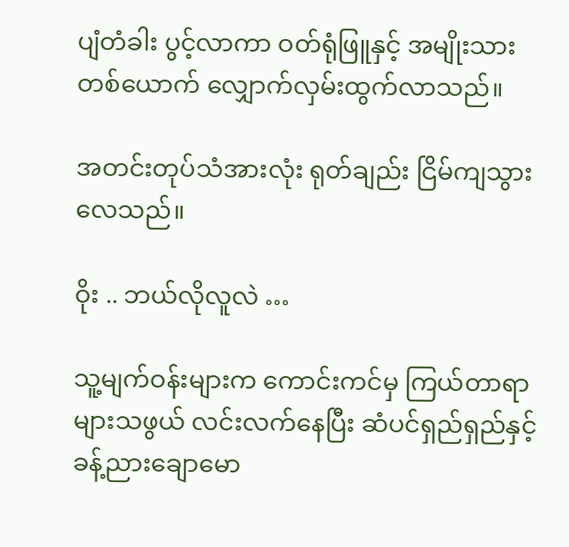ပျံတံခါး ပွင့်လာကာ ဝတ်ရုံဖြူနှင့် အမျိုးသားတစ်ယောက် လျှောက်လှမ်းထွက်လာသည်။

အတင်းတုပ်သံအားလုံး ရုတ်ချည်း ငြိမ်ကျသွားလေသည်။

ဝိုး .. ဘယ်လိုလူလဲ …

သူ့မျက်ဝန်းများက ကောင်းကင်မှ ကြယ်တာရာများသဖွယ် လင်းလက်နေပြီး ဆံပင်ရှည်ရှည်နှင့် ခန့်ညားချောမော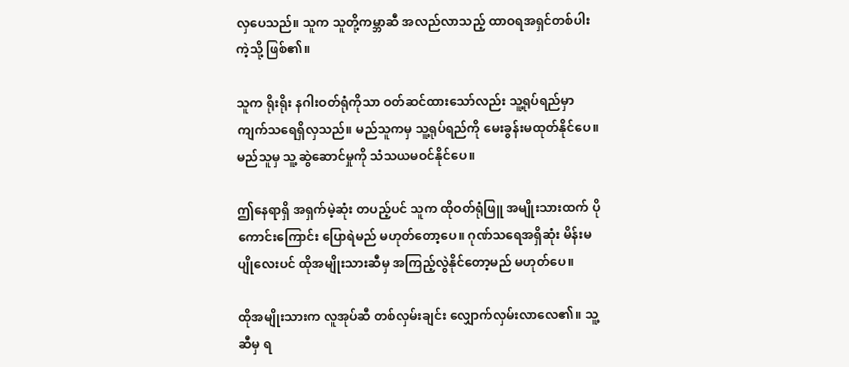လှပေသည်။ သူက သူတို့ကမ္ဘာဆီ အလည်လာသည့် ထာဝရအရှင်တစ်ပါးကဲ့သို့ ဖြစ်၏။

သူက ရိုးရိုး နဂါးဝတ်ရုံကိုသာ ဝတ်ဆင်ထားသော်လည်း သူ့ရုပ်ရည်မှာ ကျက်သရေရှိလှသည်။ မည်သူကမှ သူ့ရုပ်ရည်ကို မေးခွန်းမထုတ်နိုင်ပေ။ မည်သူမှ သူ့ဆွဲဆောင်မှုကို သံသယမဝင်နိုင်ပေ။

ဤနေရာရှိ အရှက်မဲ့ဆုံး တပည့်ပင် သူက ထိုဝတ်ရုံဖြူ အမျိုးသားထက် ပိုကောင်းကြောင်း ပြောရဲမည် မဟုတ်တော့ပေ။ ဂုဏ်သရေအရှိဆုံး မိန်းမပျိုလေးပင် ထိုအမျိုးသားဆီမှ အကြည့်လွဲနိုင်တော့မည် မဟုတ်ပေ။

ထိုအမျိုးသားက လူအုပ်ဆီ တစ်လှမ်းချင်း လျှောက်လှမ်းလာလေ၏။ သူ့ဆီမှ ရ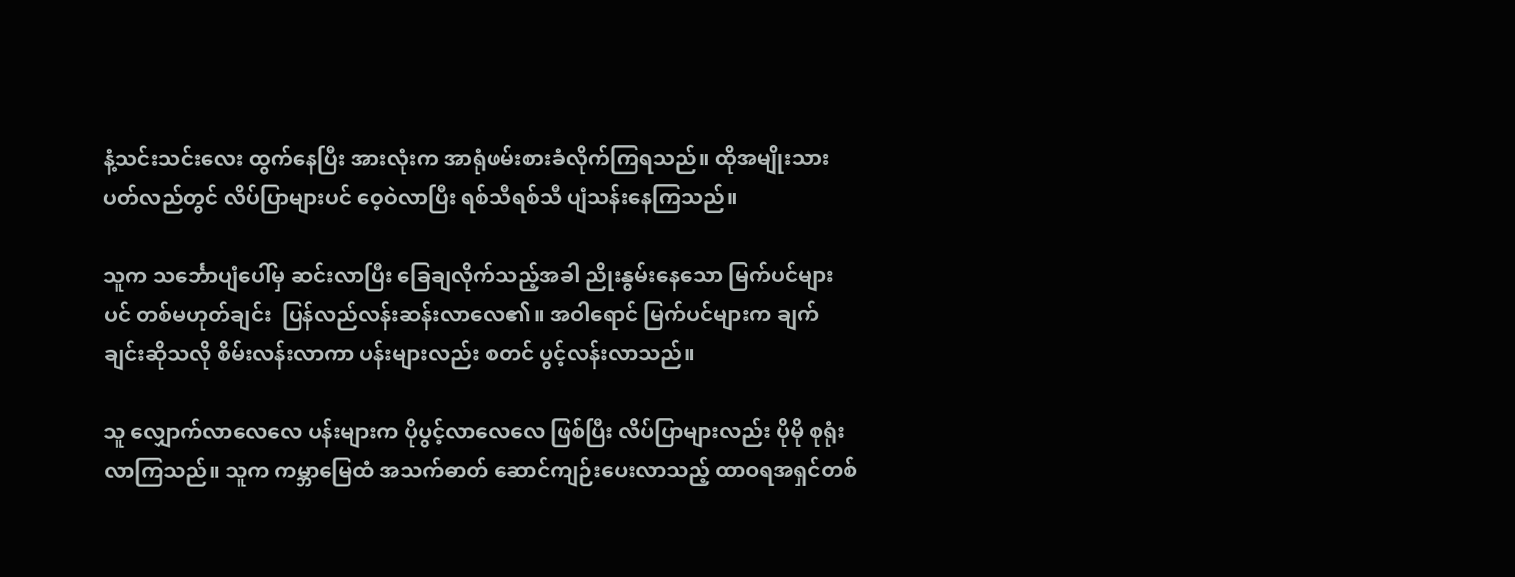နံ့သင်းသင်းလေး ထွက်နေပြီး အားလုံးက အာရုံဖမ်းစားခံလိုက်ကြရသည်။ ထိုအမျိုးသား ပတ်လည်တွင် လိပ်ပြာများပင် ဝေ့ဝဲလာပြီး ရစ်သီရစ်သီ ပျံသန်းနေကြသည်။

သူက သင်္ဘောပျံပေါ်မှ ဆင်းလာပြီး ခြေချလိုက်သည့်အခါ ညိုးနွမ်းနေသော မြက်ပင်များပင် တစ်မဟုတ်ချင်း  ပြန်လည်လန်းဆန်းလာလေ၏။ အဝါရောင် မြက်ပင်များက ချက်ချင်းဆိုသလို စိမ်းလန်းလာကာ ပန်းများလည်း စတင် ပွင့်လန်းလာသည်။

သူ လျှောက်လာလေလေ ပန်းများက ပိုပွင့်လာလေလေ ဖြစ်ပြီး လိပ်ပြာများလည်း ပိုမို စုရုံးလာကြသည်။ သူက ကမ္ဘာမြေထံ အသက်ဓာတ် ဆောင်ကျဉ်းပေးလာသည့် ထာဝရအရှင်တစ်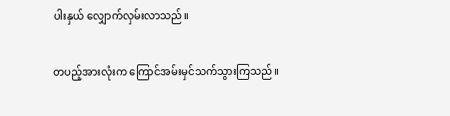ပါးနှယ် လျှောက်လှမ်းလာသည်။

တပည့်အားလုံးက ကြောင်အမ်းမှင်သက်သွားကြသည်။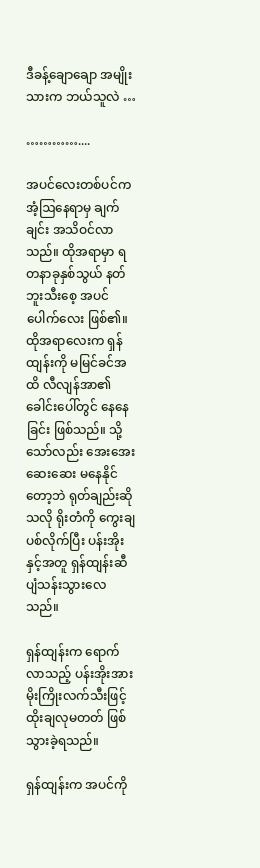ဒီခန့်ချောချော အမျိုးသားက ဘယ်သူလဲ …

…………....

အပင်လေးတစ်ပင်က အံ့ဩနေရာမှ ချက်ချင်း အသိဝင်လာသည်။ ထိုအရာမှာ ရတနာခုနှစ်သွယ် နတ်ဘူးသီးစေ့ အပင်ပေါက်လေး ဖြစ်၏။ ထိုအရာလေးက ရှန်ထျန်းကို မမြင်ခင်အထိ လီလျန်အာ၏ ခေါင်းပေါ်တွင် နေနေခြင်း ဖြစ်သည်။ သို့သော်လည်း အေးအေးဆေးဆေး မနေနိုင်တော့ဘဲ ရုတ်ချည်းဆိုသလို ရိုးတံကို ကွေးချပစ်လိုက်ပြီး ပန်းအိုးနှင့်အတူ ရှန်ထျန်းဆီ ပျံသန်းသွားလေသည်။

ရှန်ထျန်းက ရောက်လာသည့် ပန်းအိုးအား မိုးကြိုးလက်သီးဖြင့် ထိုးချလုမတတ် ဖြစ်သွားခဲ့ရသည်။

ရှန်ထျန်းက အပင်ကို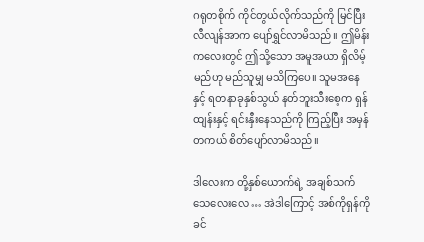ဂရုတစိုက် ကိုင်တွယ်လိုက်သည်ကို မြင်ပြီး လီလျန်အာက ပျော်ရွှင်လာမိသည်။ ဤမိန်းကလေးတွင် ဤသို့သော အမူအယာ ရှိလိမ့်မည်ဟု မည်သူမျှ မသိကြပေ။ သူမအနေနှင့် ရတနာခုနှစ်သွယ် နတ်ဘူးသီးစေ့က ရှန်ထျန်းနှင့် ရင်းနှီးနေသည်ကို ကြည့်ပြီး အမှန်တကယ် စိတ်ပျော်လာမိသည်။

ဒါလေးက တို့နှစ်ယောက်ရဲ့ အချစ်သက်သေလေးလေ … အဲဒါကြောင့် အစ်ကိုရှန်ကို ခင်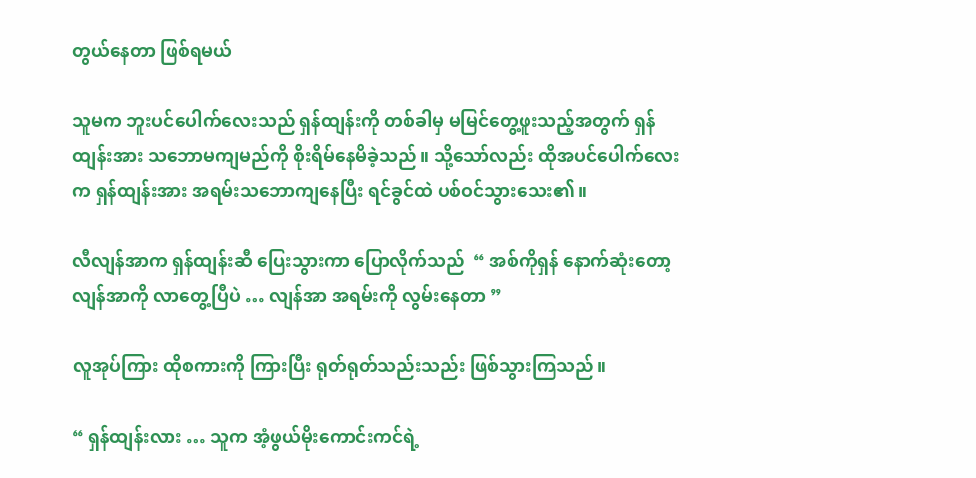တွယ်နေတာ ဖြစ်ရမယ်

သူမက ဘူးပင်ပေါက်လေးသည် ရှန်ထျန်းကို တစ်ခါမှ မမြင်တွေ့ဖူးသည့်အတွက် ရှန်ထျန်းအား သဘောမကျမည်ကို စိုးရိမ်နေမိခဲ့သည်။ သို့သော်လည်း ထိုအပင်ပေါက်လေးက ရှန်ထျန်းအား အရမ်းသဘောကျနေပြီး ရင်ခွင်ထဲ ပစ်ဝင်သွားသေး၏။

လီလျန်အာက ရှန်ထျန်းဆီ ပြေးသွားကာ ပြောလိုက်သည်  “ အစ်ကိုရှန် နောက်ဆုံးတော့ လျန်အာကို လာတွေ့ပြီပဲ … လျန်အာ အရမ်းကို လွမ်းနေတာ ”

လူအုပ်ကြား ထိုစကားကို ကြားပြီး ရုတ်ရုတ်သည်းသည်း ဖြစ်သွားကြသည်။

“ ရှန်ထျန်းလား … သူက အံ့ဖွယ်မိုးကောင်းကင်ရဲ့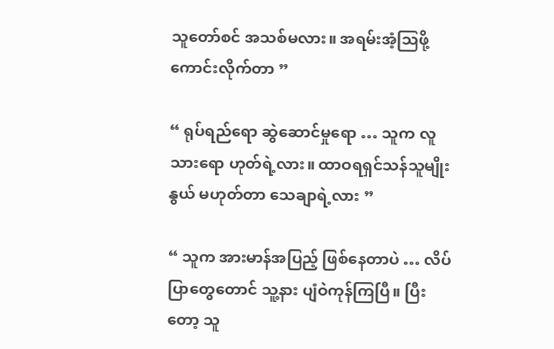သူတော်စင် အသစ်မလား။ အရမ်းအံ့ဩဖို့ ကောင်းလိုက်တာ ”

“ ရုပ်ရည်ရော ဆွဲဆောင်မှုရော … သူက လူသားရော ဟုတ်ရဲ့လား။ ထာဝရရှင်သန်သူမျိုးနွယ် မဟုတ်တာ သေချာရဲ့လား ”

“ သူက အားမာန်အပြည့် ဖြစ်နေတာပဲ … လိပ်ပြာတွေတောင် သူ့နား ပျံဝဲကုန်ကြပြီ။ ပြီးတော့ သူ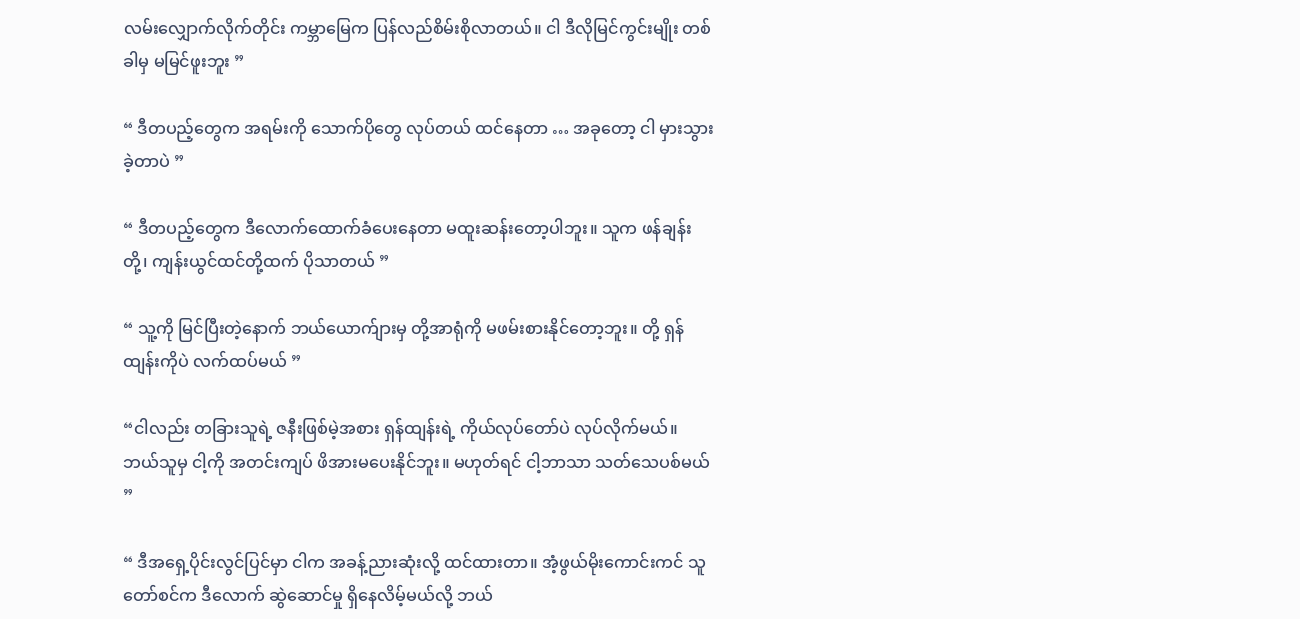လမ်းလျှောက်လိုက်တိုင်း ကမ္ဘာမြေက ပြန်လည်စိမ်းစိုလာတယ်။ ငါ ဒီလိုမြင်ကွင်းမျိုး တစ်ခါမှ မမြင်ဖူးဘူး ”

“ ဒီတပည့်တွေက အရမ်းကို သောက်ပိုတွေ လုပ်တယ် ထင်နေတာ … အခုတော့ ငါ မှားသွားခဲ့တာပဲ ”

“ ဒီတပည့်တွေက ဒီလောက်ထောက်ခံပေးနေတာ မထူးဆန်းတော့ပါဘူး။ သူက ဖန်ချန်းတို့၊ ကျန်းယွင်ထင်တို့ထက် ပိုသာတယ် ”

“ သူ့ကို မြင်ပြီးတဲ့နောက် ဘယ်ယောက်ျားမှ တို့အာရုံကို မဖမ်းစားနိုင်တော့ဘူး။ တို့ ရှန်ထျန်းကိုပဲ လက်ထပ်မယ် ”

“ငါလည်း တခြားသူရဲ့ ဇနီးဖြစ်မဲ့အစား ရှန်ထျန်းရဲ့ ကိုယ်လုပ်တော်ပဲ လုပ်လိုက်မယ်။ ဘယ်သူမှ ငါ့ကို အတင်းကျပ် ဖိအားမပေးနိုင်ဘူး။ မဟုတ်ရင် ငါ့ဘာသာ သတ်သေပစ်မယ် ”

“ ဒီအရှေ့ပိုင်းလွင်ပြင်မှာ ငါက အခန့်ညားဆုံးလို့ ထင်ထားတာ။ အံ့ဖွယ်မိုးကောင်းကင် သူတော်စင်က ဒီလောက် ဆွဲဆောင်မှု ရှိနေလိမ့်မယ်လို့ ဘယ်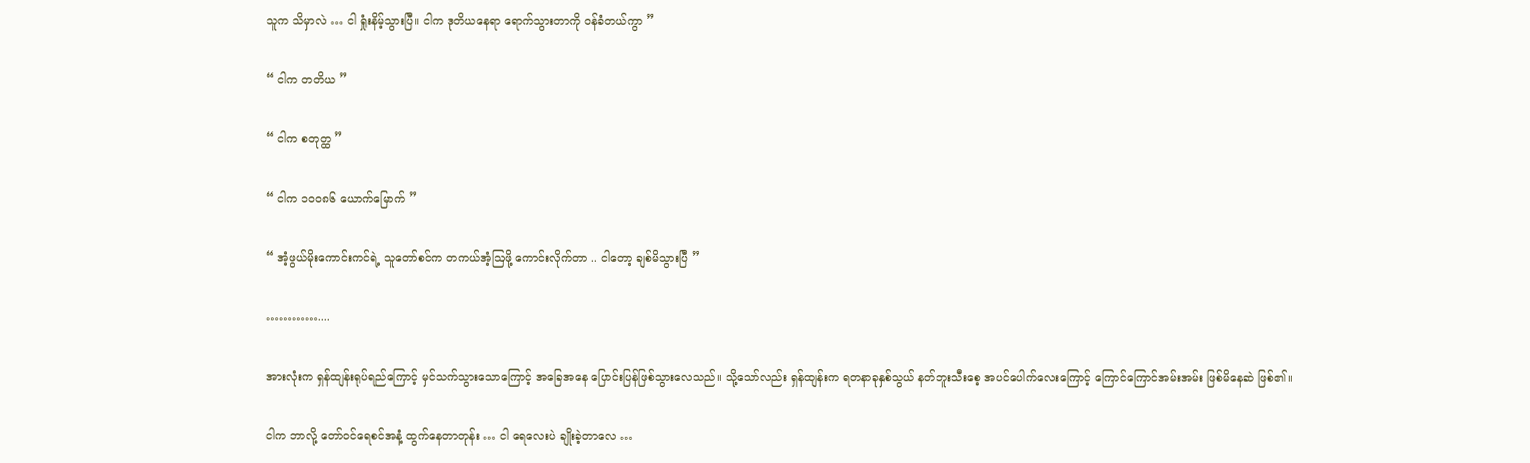သူက သိမှာလဲ … ငါ ရှုံးနိမ့်သွားပြီ။ ငါက ဒုတိယနေရာ ရောက်သွားတာကို ဝန်ခံတယ်ကွာ ”

“ ငါက တတိယ ”

“ ငါက စတုတ္ထ ”

“ ငါက ၁၀၀၈၆ ယောက်မြောက် ”

“ အံ့ဖွယ်မိုးကောင်းကင်ရဲ့ သူတော်စင်က တကယ်အံ့ဩဖို့ ကောင်းလိုက်တာ .. ငါတော့ ချစ်မိသွားပြီ ”

…………....

အားလုံးက ရှန်ထျန်းရုပ်ရည်ကြောင့် မှင်သက်သွားသောကြောင့် အခြေအနေ ပြောင်းပြန်ဖြစ်သွားလေသည်။ သို့သော်လည်း ရှန်ထျန်းက ရတနာခုနှစ်သွယ် နတ်ဘူးသီးစေ့ အပင်ပေါက်လေးကြောင့် ကြောင်ကြောင်အမ်းအမ်း ဖြစ်မိနေဆဲ ဖြစ်၏။

ငါက ဘာလို့ တော်ဝင်ရေစင်အနံ့ ထွက်နေတာတုန်း … ငါ ရေလေးပဲ ချိုးခဲ့တာလေ …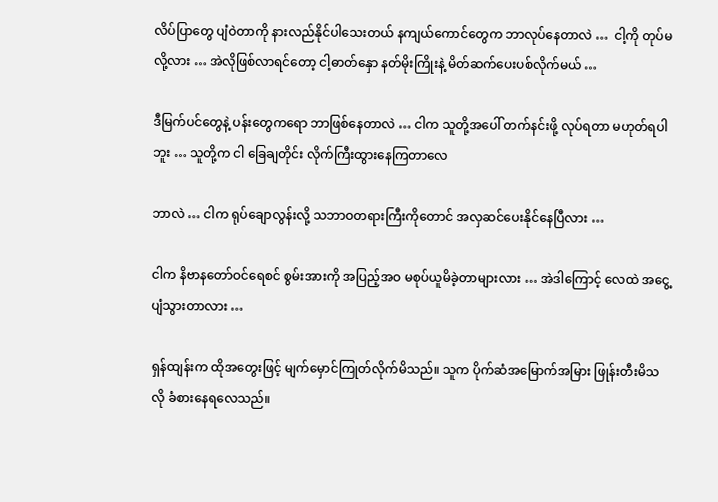လိပ်ပြာတွေ ပျံဝဲတာကို နားလည်နိုင်ပါသေးတယ် နကျယ်ကောင်တွေက ဘာလုပ်နေတာလဲ …  ငါ့ကို တုပ်မလို့လား … အဲလိုဖြစ်လာရင်တော့ ငါ့ဓာတ်နှော နတ်မိုးကြိုးနဲ့ မိတ်ဆက်ပေးပစ်လိုက်မယ် …

ဒီမြက်ပင်တွေနဲ့ ပန်းတွေကရော ဘာဖြစ်နေတာလဲ … ငါက သူတို့အပေါ် တက်နင်းဖို့ လုပ်ရတာ မဟုတ်ရပါဘူး … သူတို့က ငါ ခြေချတိုင်း လိုက်ကြီးထွားနေကြတာလေ

ဘာလဲ … ငါက ရုပ်ချောလွန်းလို့ သဘာဝတရားကြီးကိုတောင် အလှဆင်ပေးနိုင်နေပြီလား …

ငါက နိဗာနတော်ဝင်ရေစင် စွမ်းအားကို အပြည့်အဝ မစုပ်ယူမိခဲ့တာများလား … အဲဒါကြောင့် လေထဲ အငွေ့ပျံသွားတာလား …

ရှန်ထျန်းက ထိုအတွေးဖြင့် မျက်မှောင်ကြုတ်လိုက်မိသည်။ သူက ပိုက်ဆံအမြောက်အမြား ဖြုန်းတီးမိသလို ခံစားနေရလေသည်။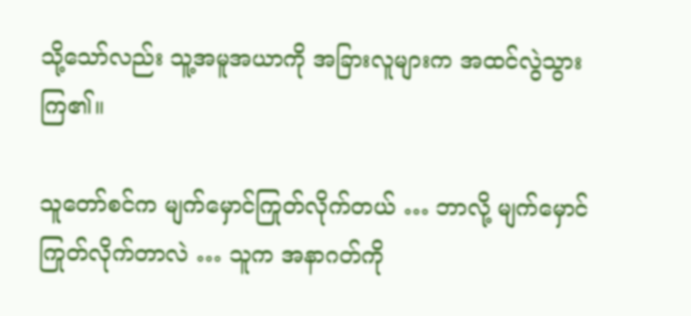သို့သော်လည်း သူ့အမူအယာကို အခြားလူများက အထင်လွဲသွားကြ၏။

သူတော်စင်က မျက်မှောင်ကြုတ်လိုက်တယ် … ဘာလို့ မျက်မှောင်ကြုတ်လိုက်တာလဲ … သူက အနာဂတ်ကို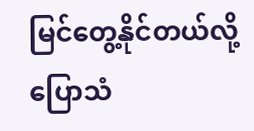မြင်တွေ့နိုင်တယ်လို့ ပြောသံ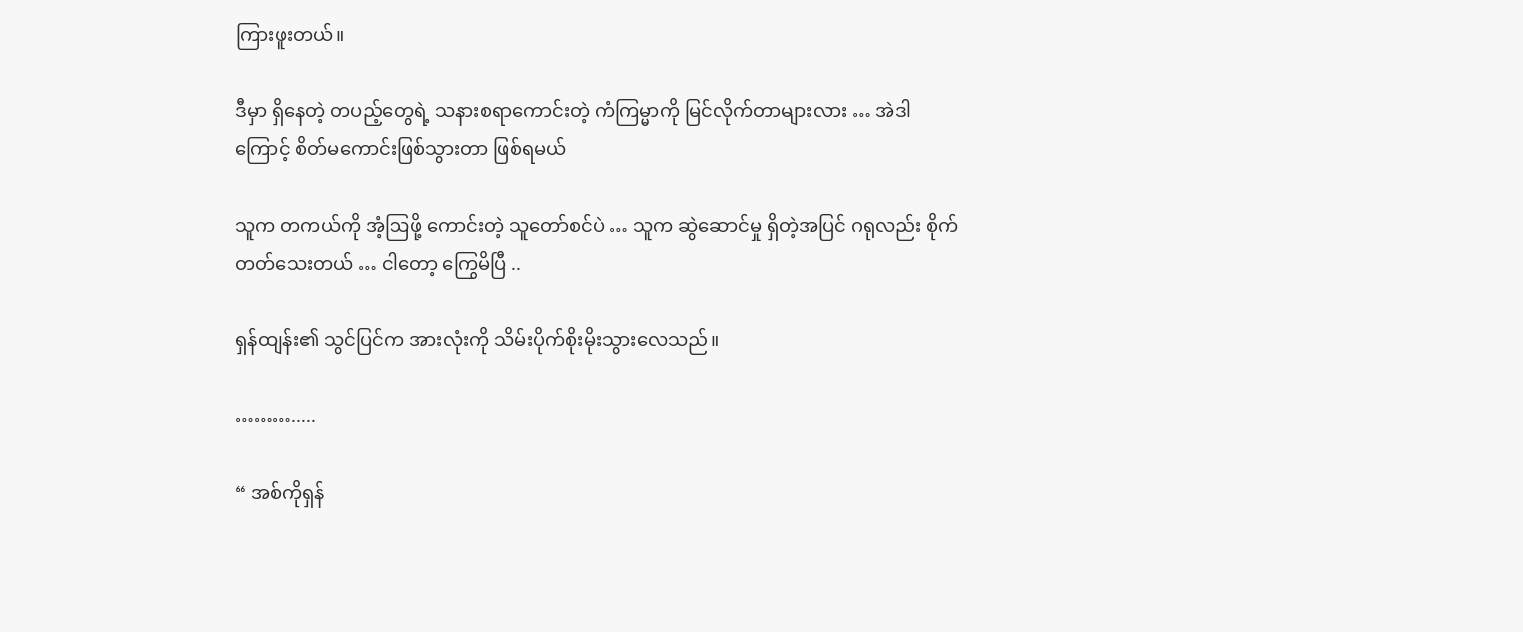ကြားဖူးတယ်။

ဒီမှာ ရှိနေတဲ့ တပည့်တွေရဲ့ သနားစရာကောင်းတဲ့ ကံကြမ္မာကို မြင်လိုက်တာများလား … အဲဒါကြောင့် စိတ်မကောင်းဖြစ်သွားတာ ဖြစ်ရမယ်

သူက တကယ်ကို အံ့ဩဖို့ ကောင်းတဲ့ သူတော်စင်ပဲ … သူက ဆွဲဆောင်မှု ရှိတဲ့အပြင် ဂရုလည်း စိုက်တတ်သေးတယ် … ငါတော့ ကြွေမိပြီ ..

ရှန်ထျန်း၏ သွင်ပြင်က အားလုံးကို သိမ်းပိုက်စိုးမိုးသွားလေသည်။

……….....

“ အစ်ကိုရှန်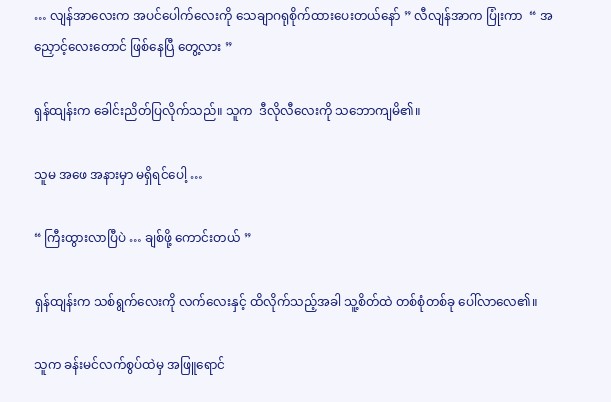… လျန်အာလေးက အပင်ပေါက်လေးကို သေချာဂရုစိုက်ထားပေးတယ်နော် ” လီလျန်အာက ပြုံးကာ  “ အညှောင့်လေးတောင် ဖြစ်နေပြီ တွေ့လား ”

ရှန်ထျန်းက ခေါင်းညိတ်ပြလိုက်သည်။ သူက  ဒီလိုလီလေးကို သဘောကျမိ၏။

သူမ အဖေ အနားမှာ မရှိရင်ပေါ့ …

“ ကြီးထွားလာပြီပဲ … ချစ်ဖို့ ကောင်းတယ် ”

ရှန်ထျန်းက သစ်ရွက်လေးကို လက်လေးနှင့် ထိလိုက်သည့်အခါ သူ့စိတ်ထဲ တစ်စုံတစ်ခု ပေါ်လာလေ၏။

သူက ခန်းမင်လက်စွပ်ထဲမှ အဖြူရောင်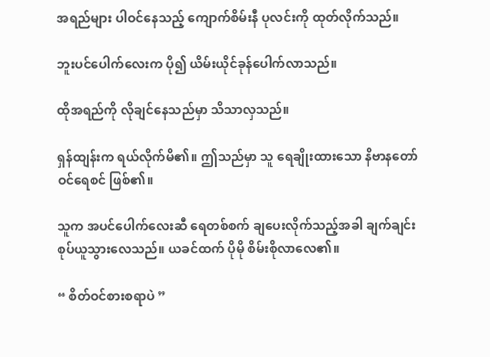အရည်များ ပါဝင်နေသည့် ကျောက်စိမ်းနီ ပုလင်းကို ထုတ်လိုက်သည်။

ဘူးပင်ပေါက်လေးက ပို၍ ယိမ်းယိုင်ခုန်ပေါက်လာသည်။

ထိုအရည်ကို လိုချင်နေသည်မှာ သိသာလှသည်။

ရှန်ထျန်းက ရယ်လိုက်မိ၏။ ဤသည်မှာ သူ ရေချိုးထားသော နိဗာနတော်ဝင်ရေစင် ဖြစ်၏။

သူက အပင်ပေါက်လေးဆီ ရေတစ်စက် ချပေးလိုက်သည့်အခါ ချက်ချင်း စုပ်ယူသွားလေသည်။ ယခင်ထက် ပိုမို စိမ်းစိုလာလေ၏။

“ စိတ်ဝင်စားစရာပဲ ”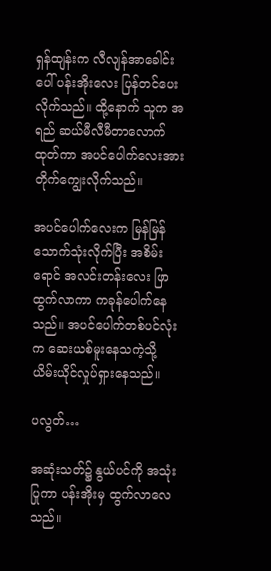ရှန်ထျန်းက လီလျန်အာခေါင်းပေါ် ပန်းအိုးလေး ပြန်တင်ပေးလိုက်သည်။ ထို့နောက် သူက အရည် ဆယ်မီလီမီတာလောက် ထုတ်ကာ အပင်ပေါက်လေးအား တိုက်ကျွေးလိုက်သည်။

အပင်ပေါက်လေးက မြန်မြန် သောက်သုံးလိုက်ပြီး အစိမ်းရောင် အလင်းတန်းလေး ဖြာထွက်လာကာ ကခုန်ပေါက်နေသည်။ အပင်ပေါက်တစ်ပင်လုံးက ဆေးယစ်မူးနေသကဲ့သို့ ယိမ်းယိုင်လှုပ်ရှားနေသည်။

ပလွတ်…

အဆုံးသတ်၌ နွယ်ပင်ကို အသုံးပြုကာ ပန်းအိုးမှ ထွက်လာလေသည်။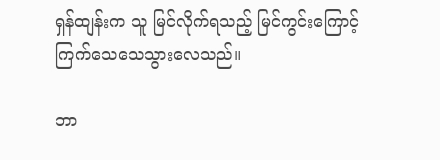ရှန်ထျန်းက သူ မြင်လိုက်ရသည့် မြင်ကွင်းကြောင့် ကြက်သေသေသွားလေသည်။

ဘာ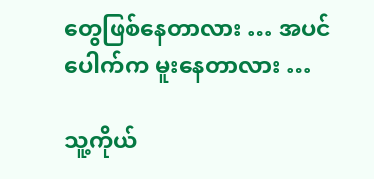တွေဖြစ်နေတာလား … အပင်ပေါက်က မူးနေတာလား …

သူ့ကိုယ်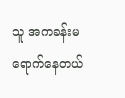သူ အကခန်းမ ရောက်နေတယ်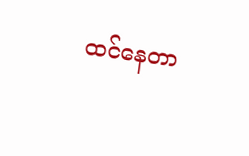ထင်နေတာ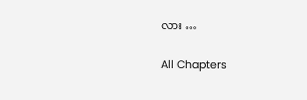လား …

All Chapters